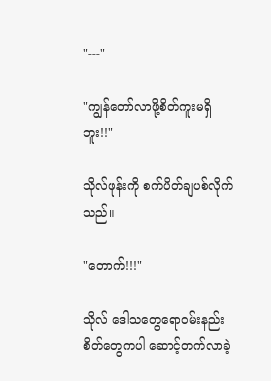"---"

"ကျွန်တော်လာဖို့စိတ်ကူးမရှိဘူး!!"

သိုလ်ဖုန်းကို စက်ပိတ်ချပစ်လိုက်သည်။

"တောက်!!!"

သိုလ် ဒေါသတွေရောဝမ်းနည်းစိတ်တွေကပါ ဆောင့်တက်လာခဲ့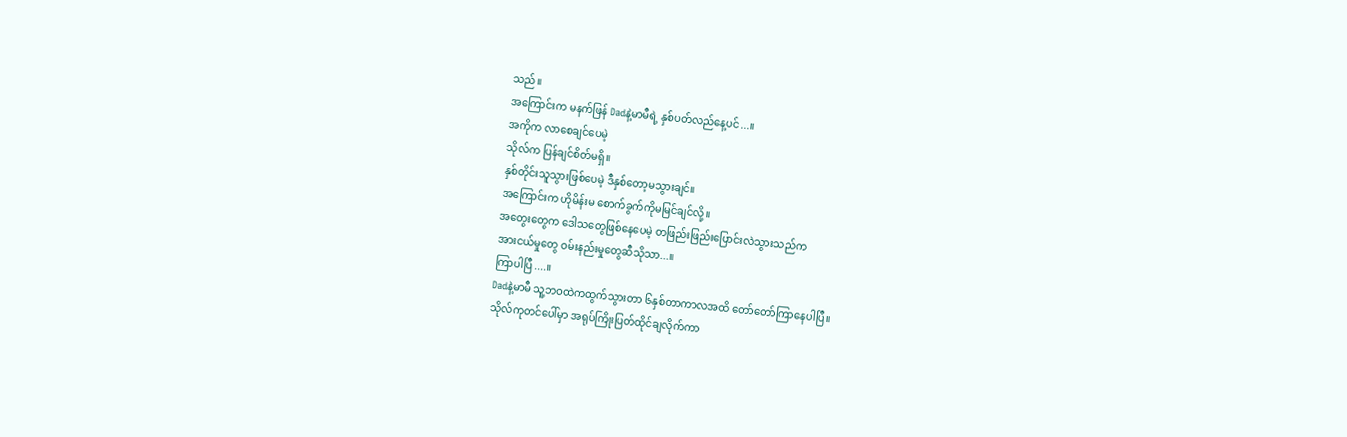သည်။
အကြောင်းက မနက်ဖြန် Dadနဲ့မာမီရဲ့ နှစ်ပတ်လည်နေ့ပင်...။
အကိုက လာစေချင်ပေမဲ့
သိုလ်က ပြန်ချင်စိတ်မရှိ။
နှစ်တိုင်းသူသွားဖြစ်ပေမဲ့ ဒီနှစ်တော့မသွားချင်။
အကြောင်းက ဟိုမိန်းမ စောက်ခွက်ကိုမမြင်ချင်လို့။
အတွေးတွေက ဒေါသတွေဖြစ်နေပေမဲ့ တဖြည်းဖြည်းပြောင်းလဲသွားသည်က
အားငယ်မှုတွေ ဝမ်းနည်းမှုတွေဆီသိုသာ...။
ကြာပါပြီ....။
Dadနဲ့မာမီ သူ့ဘဝထဲကထွက်သွားတာ ၆နှစ်တာကာလအထိ တော်တော်ကြာနေပါပြီ။
သိုလ်ကုတင်ပေါ်မှာ အရုပ်ကြိုးပြတ်ထိုင်ချလိုက်ကာ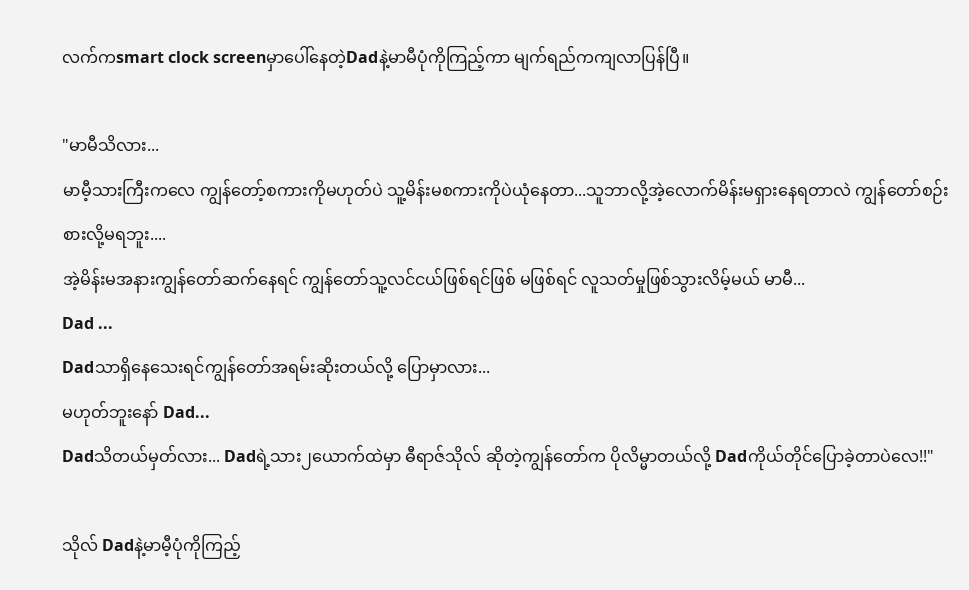လက်ကsmart clock screenမှာပေါ်နေတဲ့Dadနဲ့မာမီပုံကိုကြည့်ကာ မျက်ရည်ကကျလာပြန်ပြီ။

"မာမီသိလား...
မာမီ့သားကြီးကလေ ကျွန်တော့်စကားကိုမဟုတ်ပဲ သူ့မိန်းမစကားကိုပဲယုံနေတာ...သူဘာလို့အဲ့လောက်မိန်းမရှားနေရတာလဲ ကျွန်တော်စဉ်းစားလို့မရဘူး....
အဲ့မိန်းမအနားကျွန်တော်ဆက်နေရင် ကျွန်တော်သူ့လင်ငယ်ဖြစ်ရင်ဖြစ် မဖြစ်ရင် လူသတ်မှုဖြစ်သွားလိမ့်မယ် မာမီ...
Dad ...
Dadသာရှိနေသေးရင်ကျွန်တော်အရမ်းဆိုးတယ်လို့ ပြောမှာလား...
မဟုတ်ဘူးနော် Dad...
Dadသိတယ်မှတ်လား... Dadရဲ့သား၂ယောက်ထဲမှာ ဓီရာဇ်သိုလ် ဆိုတဲ့ကျွန်တော်က ပိုလိမ္မာတယ်လို့ Dadကိုယ်တိုင်ပြောခဲ့တာပဲလေ!!"

သိုလ် Dadနဲ့မာမီ့ပုံကိုကြည့်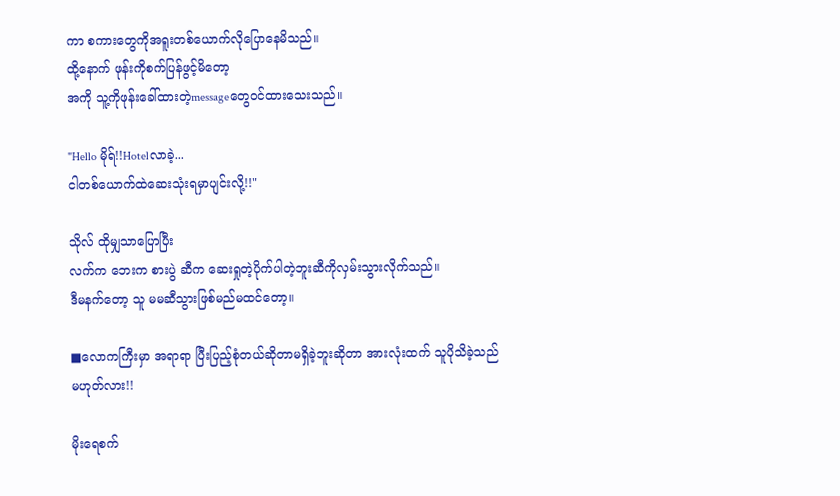ကာ စကားတွေကိုအရူးတစ်ယောက်လိုပြောနေမိသည်။
ထို့နောက် ဖုန်းကိုစက်ပြန်ဖွင့်မိတော့
အကို သူ့ကိုဖုန်းခေါ်ထားတဲ့messageတွေဝင်ထားသေးသည်။

"Hello မိုရ်!!Hotelလာခဲ့...
ငါတစ်ယောက်ထဲဆေးသုံးရမှာပျင်းလို့!!"

သိုလ် ထိုမျှသာပြောပြီး
လက်က ဘေးက စားပွဲ ဆီက ဆေးရှုတဲ့ပိုက်ပါတဲ့ဘူးဆီကိုလှမ်းသွားလိုက်သည်။
ဒီမနက်တော့ သူ မမဆီသွားဖြစ်မည်မထင်တော့။

■လောကကြီးမှာ အရာရာ ပြီးပြည့်စုံတယ်ဆိုတာမရှိခဲ့ဘူးဆိုတာ အားလုံးထက် သူပိုသိခဲ့သည်မဟုတ်လား!!

မိုးရေစက်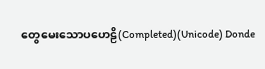တွေမေးသောပဟေဠိ(Completed)(Unicode) Donde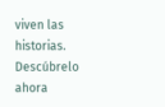viven las historias. Descúbrelo ahora